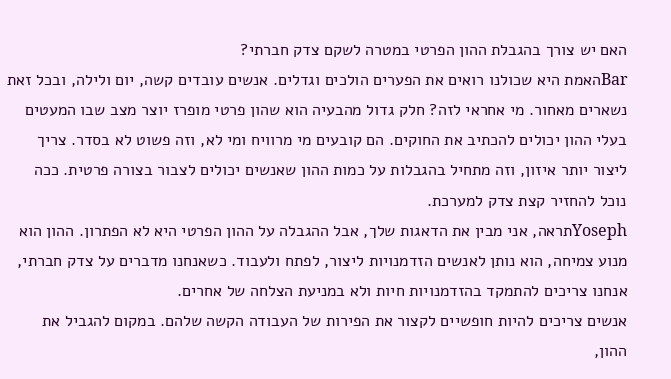האם יש צורך בהגבלת ההון הפרטי במטרה לשקם צדק חברתי?
Barהאמת היא שכולנו רואים את הפערים הולכים וגדלים. אנשים עובדים קשה, יום ולילה, ובכל זאת נשארים מאחור. מי אחראי לזה? חלק גדול מהבעיה הוא שהון פרטי מופרז יוצר מצב שבו המעטים בעלי ההון יכולים להכתיב את החוקים. הם קובעים מי מרוויח ומי לא, וזה פשוט לא בסדר. צריך ליצור יותר איזון, וזה מתחיל בהגבלות על כמות ההון שאנשים יכולים לצבור בצורה פרטית. ככה נוכל להחזיר קצת צדק למערכת.
Yosephתראה, אני מבין את הדאגות שלך, אבל ההגבלה על ההון הפרטי היא לא הפתרון. ההון הוא מנוע צמיחה, הוא נותן לאנשים הזדמנויות ליצור, לפתח ולעבוד. כשאנחנו מדברים על צדק חברתי, אנחנו צריכים להתמקד בהזדמנויות חיות ולא במניעת הצלחה של אחרים.
אנשים צריכים להיות חופשיים לקצור את הפירות של העבודה הקשה שלהם. במקום להגביל את ההון,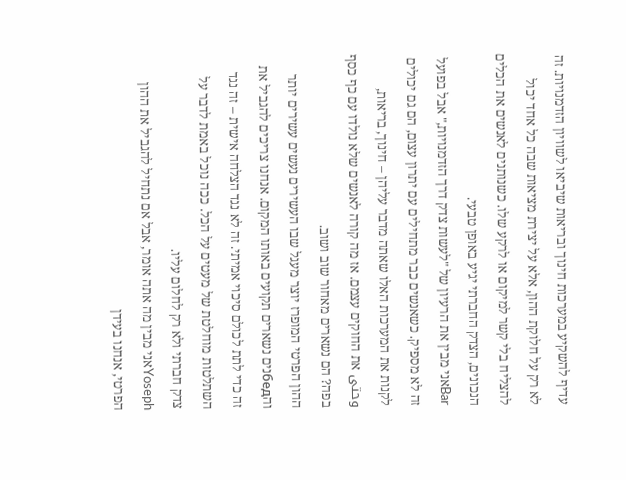עדיף להשקיע במערכות חינוך ובריאות שיביאו לשוויון הזדמנויות. זה לא רק על חלוקת ההון, אלא על יצירת מציאות שבה כל אחד יכול להצליח בלי קשר למיקום או לרקע שלו. כשנותנים לאנשים את הכלים הנכונים, הצדק החברתי יגיע באופן טבעי.
Barאני מבין את הרעיון של "לעשות צדק דרך הזדמנויות," אבל בפועל זה לא מספיק. כשאנשים כבר מתחילים עם יתרון עצום, הם גם יכולים לקנות את המערכות האלו שאתה מדבר עליהן – חינוך, בריאות, وحتى את החוקים עצמם. אז מה קורה לאנשים שלא נולדו עם כף כסף בפה? הם נשארים מאחור שוב ושוב.
ההון הפרטי המופרז יוצר מעגל שבו העשירים נעשים עשירים יותר והбедנים נשארים תקועים באותו המקום. אנחנו צריכים להגביל את זה כדי לתת לכולם סיכוי אמיתי. זה לא נגד הצלחה אישית – זה נגד השתלטות מוחלטת של מעטים על הכל. ככה נוכל באמת לדבר על צדק חברתי ולא רק לחלום עליו.
Yosephאני מבין מה אתה אומר, אבל אם נתחיל להגביל את ההון הפרטי, אנחנו בעידן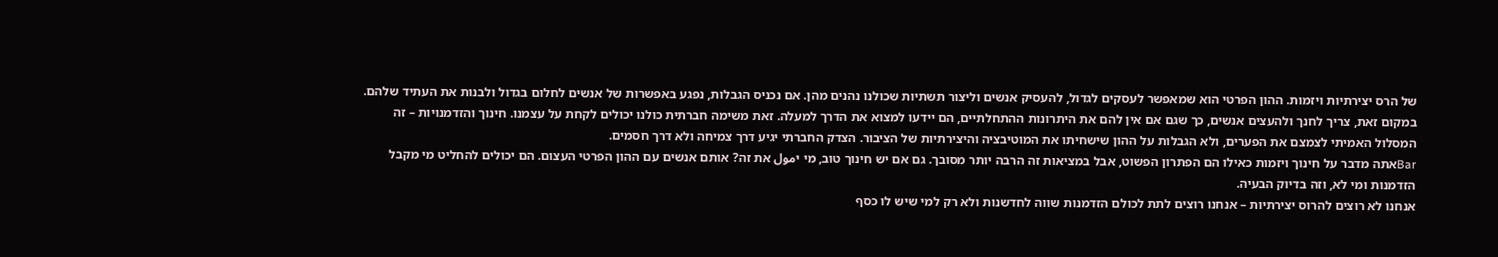של הרס יצירתיות ויזמות. ההון הפרטי הוא שמאפשר לעסקים לגדול, להעסיק אנשים וליצור תשתיות שכולנו נהנים מהן. אם נכניס הגבלות, נפגע באפשרות של אנשים לחלום בגדול ולבנות את העתיד שלהם.
במקום זאת, צריך לחנך ולהעצים אנשים, כך שגם אם אין להם את היתרונות ההתחלתיים, הם יידעו למצוא את הדרך למעלה. זאת משימה חברתית כולנו יכולים לקחת על עצמנו. חינוך והזדמנויות – זה המסלול האמיתי לצמצם את הפערים, ולא הגבלות על ההון שישחיתו את המוטיבציה והיצירתיות של הציבור. הצדק החברתי יגיע דרך צמיחה ולא דרך חסמים.
Barאתה מדבר על חינוך ויזמות כאילו הם הפתרון הפשוט, אבל במציאות זה הרבה יותר מסובך. גם אם יש חינוך טוב, מי יمول את זה? אותם אנשים עם ההון הפרטי העצום. הם יכולים להחליט מי מקבל הזדמנות ומי לא, וזה בדיוק הבעיה.
אנחנו לא רוצים להרוס יצירתיות – אנחנו רוצים לתת לכולם הזדמנות שווה לחדשנות ולא רק למי שיש לו כסף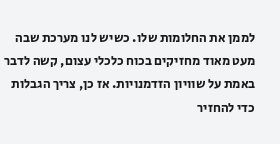לממן את החלומות שלו. כשיש לנו מערכת שבה מעט מאוד מחזיקים בכוח כלכלי עצום, קשה לדבר באמת על שוויון הזדמנויות. אז כן, צריך הגבלות כדי להחזיר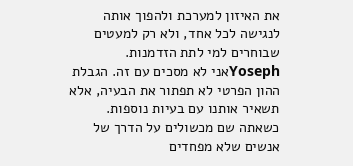את האיזון למערכת ולהפוך אותה לנגישה לכל אחד, ולא רק למעטים שבוחרים למי לתת הזדמנות.
Yosephאני לא מסכים עם זה. הגבלת ההון הפרטי לא תפתור את הבעיה, אלא תשאיר אותנו עם בעיות נוספות. כשאתה שם מכשולים על הדרך של אנשים שלא מפחדים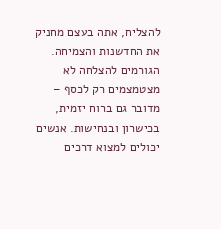להצליח, אתה בעצם מחניק את החדשנות והצמיחה.
הגורמים להצלחה לא מצטמצמים רק לכסף – מדובר גם ברוח יזמית, בכישרון ובנחישות. אנשים יכולים למצוא דרכים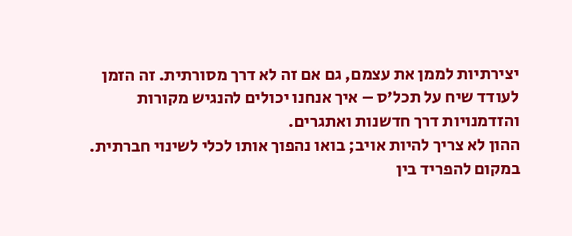יצירתיות לממן את עצמם, גם אם זה לא דרך מסורתית. זה הזמן לעודד שיח על תכל'ס – איך אנחנו יכולים להנגיש מקורות והזדמנויות דרך חדשנות ואתגרים.
ההון לא צריך להיות אויב; בואו נהפוך אותו לכלי לשינוי חברתית. במקום להפריד בין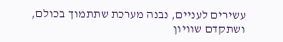עשירים לעניים, נבנה מערכת שתתמוך בכולם, ושתקדם שוויון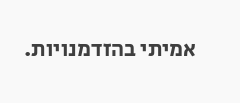אמיתי בהזדמנויות.